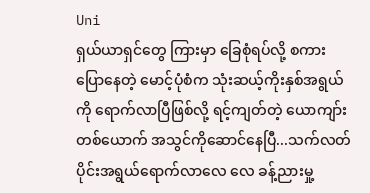Uni
ရှယ်ယာရှင်တွေ ကြားမှာ ခြေစုံရပ်လို့ စကားပြောနေတဲ့ မောင့်ပုံစံက သုံးဆယ့်ကိုးနှစ်အရွယ်ကို ရောက်လာပြီဖြစ်လို့ ရင့်ကျတ်တဲ့ ယောကျာ်း တစ်ယောက် အသွင်ကိုဆောင်နေပြီ...သက်လတ်ပိုင်းအရွယ်ရောက်လာလေ လေ ခန့်ညားမှု့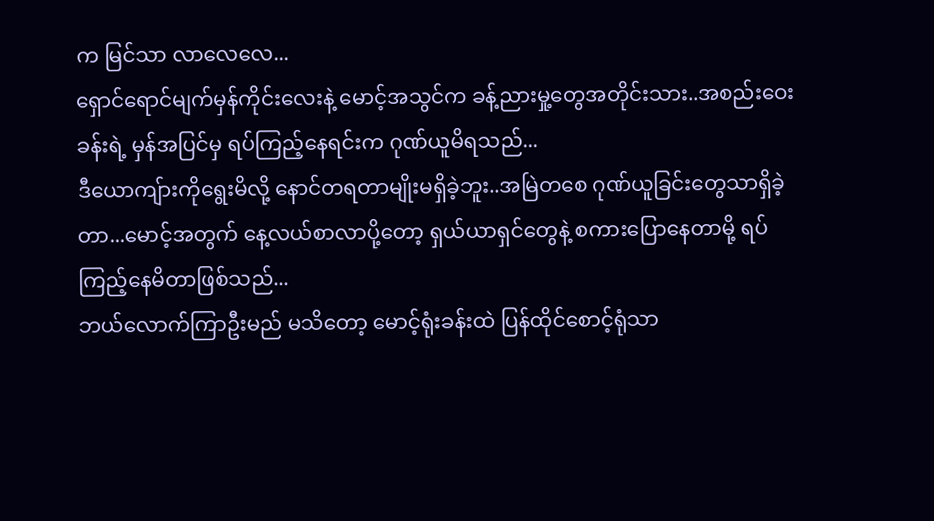က မြင်သာ လာလေလေ...
ရှောင်ရောင်မျက်မှန်ကိုင်းလေးနဲ့ မောင့်အသွင်က ခန့်ညားမှု့တွေအတိုင်းသား..အစည်းဝေးခန်းရဲ့ မှန်အပြင်မှ ရပ်ကြည့်နေရင်းက ဂုဏ်ယူမိရသည်...
ဒီယောကျ်ားကိုရွေးမိလို့ နောင်တရတာမျိုးမရှိခဲ့ဘူး..အမြဲတစေ ဂုဏ်ယူခြင်းတွေသာရှိခဲ့တာ...မောင့်အတွက် နေ့လယ်စာလာပို့တော့ ရှယ်ယာရှင်တွေနဲ့ စကားပြောနေတာမို့ ရပ်ကြည့်နေမိတာဖြစ်သည်...
ဘယ်လောက်ကြာဦးမည် မသိတော့ မောင့်ရုံးခန်းထဲ ပြန်ထိုင်စောင့်ရုံသာ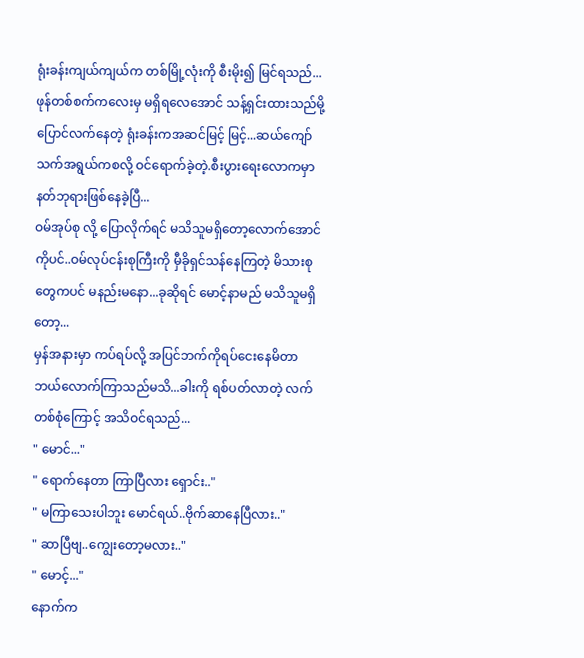ရုံးခန်းကျယ်ကျယ်က တစ်မြို့လုံးကို စီးမိုး၍ မြင်ရသည်...
ဖုန်တစ်စက်ကလေးမှ မရှိရလေအောင် သန့်ရှင်းထားသည်မို့ ပြောင်လက်နေတဲ့ ရုံးခန်းကအဆင်မြင့် မြင့်...ဆယ်ကျော်သက်အရွယ်ကစလို့ ဝင်ရောက်ခဲ့တဲ့.စီးပွားရေးလောကမှာ နတ်ဘုရားဖြစ်နေခဲ့ပြီ...
ဝမ်အုပ်စု လို့ ပြောလိုက်ရင် မသိသူမရှိတော့လောက်အောင်ကိုပင်..ဝမ်လုပ်ငန်းစုကြီးကို မှီခိုရှင်သန်နေကြတဲ့ မိသားစုတွေကပင် မနည်းမနော...ခုဆိုရင် မောင့်နာမည် မသိသူမရှိတော့...
မှန်အနားမှာ ကပ်ရပ်လို့ အပြင်ဘက်ကိုရပ်ငေးနေမိတာ ဘယ်လောက်ကြာသည်မသိ...ခါးကို ရစ်ပတ်လာတဲ့ လက်တစ်စုံကြောင့် အသိဝင်ရသည်...
" မောင်..."
" ရောက်နေတာ ကြာပြီလား ရှောင်း.."
" မကြာသေးပါဘူး မောင်ရယ်..ဗိုက်ဆာနေပြီလား.."
" ဆာပြီဗျ..ကျွေးတော့မလား.."
" မောင့်..."
နောက်က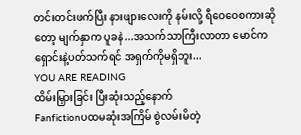တင်းတင်းဖက်ပြီး နားဖျားလေးကို နမ်းလို့ ရီဝေဝေစကားဆိုတော့ မျက်နှာက ပူခနဲ...အသက်သာကြီးလာတာ မောင်က ရှောင်းနဲ့ပတ်သက်ရင် အရှက်ကိုမရှိဘူး...
YOU ARE READING
ထိမ်းမြှားခြင်း ပြီးဆုံးသည့်နောက်
Fanfictionပထမဆုံးအကြိမ် စွဲလမ်းမိတဲ့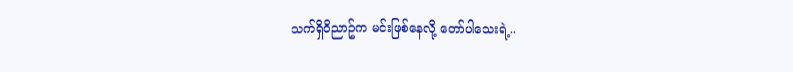သက်ရှိဝိညာဥ်က မင်းဖြစ်နေလို့ တော်ပါသေးရဲ့..